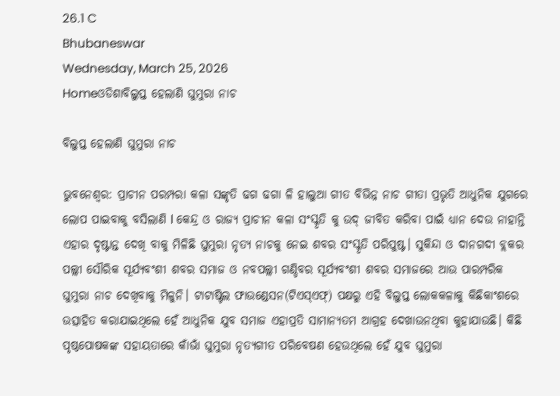26.1 C
Bhubaneswar
Wednesday, March 25, 2026
Homeଓଡିଶାବିଲୁପ୍ତ ହେଲାଣି ଘୁମୁରା ନାଚ

ବିଲୁପ୍ତ ହେଲାଣି ଘୁମୁରା ନାଚ

ଭୁବନେଶ୍ୱର: ପ୍ର‌ାଚୀନ ପରମ୍ପରା କଳା ସଙ୍କୃତି ଢଗ ଢଗା ଳି ହାଲୁଆ ଗୀତ ବିଭିନ୍ନ ନାଚ ଗୀତା ପ୍ରଭୃତି ଆଧୁନିକ ଯୁଗରେ ଲୋପ ପାଇବାକୁ ବସିଲାଣି l କେନ୍ଦ୍ର ଓ ରାଜ୍ୟ ପ୍ରାଚୀନ କଳା ସଂସ୍କୃତି କୁ ଉଦ୍ ଜୀବିତ କରିବା ପାଇଁ ଧ୍ୟାନ ଦେଉ ନାହାନ୍ତି ଏହାର ଦୃଷ୍ଟାନ୍ତ ଦେଖି ବାକୁ ମିଳିଛି ଘୁମୁରା ନୃତ୍ୟ ନାଚକୁ ନେଇ ଶବର ସଂସ୍କୃତି ପରିପୁଷ୍ଟ। ସୁକିନ୍ଦା ଓ ଦାନଗଦୀ ବ୍ଲକର ପଲ୍ଲୀ ‌ସୌରିକ ସୂର୍ଯ୍ୟବଂଶୀ ଶବର ସମାଜ ଓ ନବପଲ୍ଲୀ ଗଣ୍ଡିବର ସୂର୍ଯ୍ୟବଂଶୀ ଶବର ସମାଜରେ ଆଉ ପାରମ୍ପରିକ ଘୁମୁରା ନାଚ ଦେଖିବାକୁ ମିଳୁନି। ଟାଟାଷ୍ଟିଲ ଫାଉଣ୍ଡେସନ(ଟିଏସ୍‌ଏଫ୍‌) ପକ୍ଷରୁ ଏହି ବିଲୁପ୍ତ ଲୋକକଳାକୁ କିଛିକାଂଶରେ ଉତ୍ସାହିତ କରାଯାଇଥିଲେ ହେଁ ଆଧୁନିକ ଯୁବ ସମାଜ ଏହାପ୍ରତି ସାମାନ୍ୟତମ ଆଗ୍ରହ ଦେଖାଉନଥିବା କୁହାଯାଉଛି। କିଛି ପୃଷ୍ଠପୋଷକଙ୍କ ସହାୟତାରେ କାଁଭାଁ ଘୁମୁରା ନୃତ୍ୟଗୀତ ପରି‌ବେଷଣ ହେଉଥିଲେ ହେଁ ଯୁବ ଘୁମୁରା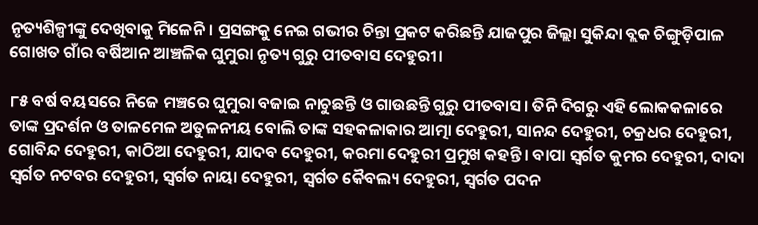ନୃତ୍ୟଶିଳ୍ପୀଙ୍କୁ ଦେଖିବାକୁ ମିଳେନି। ପ୍ରସଙ୍ଗକୁ ନେଇ ଗଭୀର ଚିନ୍ତା ପ୍ରକଟ କରିଛନ୍ତି ଯାଜପୁର ଜିଲ୍ଲା ସୁକିନ୍ଦା ବ୍ଲକ ଚିଙ୍ଗୁଡ଼ିପାଳ ଗୋଖତ ଗାଁର ବର୍ଷିଆନ ଆଞ୍ଚଳିକ ଘୁମୁରା ନୃତ୍ୟ ଗୁରୁ ପୀତବାସ ଦେହୁରୀ।

୮୫ ବର୍ଷ ବୟସରେ ନିଜେ ମଞ୍ଚରେ ଘୁମୁରା ବଜାଇ ନାଚୁଛନ୍ତି ଓ ଗାଉଛନ୍ତି ଗୁରୁ ପୀତବାସ। ତିନି ଦିଗରୁ ଏହି ଲୋକକଳାରେ ତାଙ୍କ ପ୍ରଦର୍ଶନ ଓ ତାଳମେଳ ଅତୁଳନୀୟ ବୋଲି ତାଙ୍କ ସହକଳାକାର ଆତ୍ମା ଦେହୁରୀ, ସାନନ୍ଦ ଦେହୁରୀ, ଚକ୍ରଧର ଦେହୁରୀ, ଗୋବିନ୍ଦ ଦେହୁରୀ, କାଠିଆ ଦେହୁରୀ, ଯାଦବ ଦେହୁରୀ, କରମା ଦେହୁରୀ ପ୍ରମୁଖ କହନ୍ତି। ବାପା ସ୍ବର୍ଗତ କୁମର ଦେହୁରୀ, ଦାଦା ସ୍ବର୍ଗତ ନଟବର ଦେହୁରୀ, ସ୍ବର୍ଗତ ନାୟା ଦେହୁରୀ, ସ୍ବର୍ଗତ କୈବଲ୍ୟ ଦେହୁରୀ, ସ୍ବର୍ଗତ ପଦନ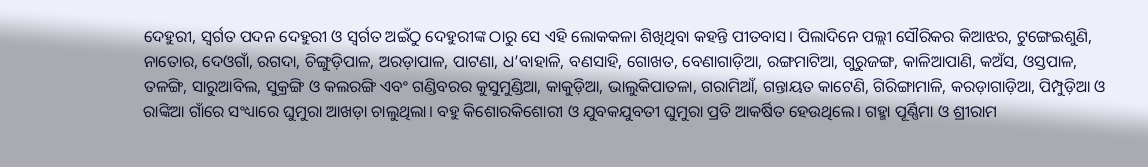ଦେହୁରୀ, ସ୍ବର୍ଗତ ପଦନ ଦେହୁରୀ ଓ ସ୍ବର୍ଗତ ଅଇଁଠୁ ଦେହୁରୀଙ୍କ ଠାରୁ ସେ ଏହି ଲୋକକଳା ଶିଖିଥିବା କହନ୍ତି ପୀତବାସ। ପିଲାଦିନେ ପଲ୍ଲୀ ସୌରିକର କିଆଝର, ଟୁଙ୍ଗେଇଶୁଣି, ନାତୋର, ଦେଓଗାଁ, ରଗଦା, ଚିଙ୍ଗୁଡ଼ିପାଳ, ଅରଡ଼ାପାଳ, ପାଟଣା, ଧ’ବାହାଳି, ବଣସାହି, ଗୋଖତ, ବେଣାଗାଡ଼ିଆ, ରଙ୍ଗମାଟିଆ, ଗୁରୁଜଙ୍ଗ, କାଳିଆପାଣି, କଅଁସ, ଓସ୍ତପାଳ, ତଳଙ୍ଗି, ସାରୁଆବିଲ, ସୁକ୍ରଙ୍ଗି ଓ କଲରଙ୍ଗି ଏବଂ ଗଣ୍ଡିବରର କୁସୁମୁଣ୍ଡିଆ, କାକୁଡ଼ିଆ, ଭାଲୁକିପାତଳା, ଗରାମିଆଁ, ଗନ୍ତାୟତ କାଟେଣି, ଗିରିଙ୍ଗାମାଳି, କରଡ଼ାଗାଡ଼ିଆ, ପିମ୍ପୁଡ଼ିଆ ଓ ରାଙ୍କିଆ ଗାଁରେ ସଂଧ୍ୟାରେ ଘୁମୁରା ଆଖଡ଼ା ଚାଲୁଥିଲା। ବହୁ କିଶୋରକିଶୋରୀ ଓ ଯୁବକଯୁବତୀ ଘୁମୁରା ପ୍ରତି ଆକର୍ଷିତ ହେଉଥିଲେ। ଗହ୍ମା ପୂର୍ଣ୍ଣିମା ଓ ଶ୍ରୀରାମ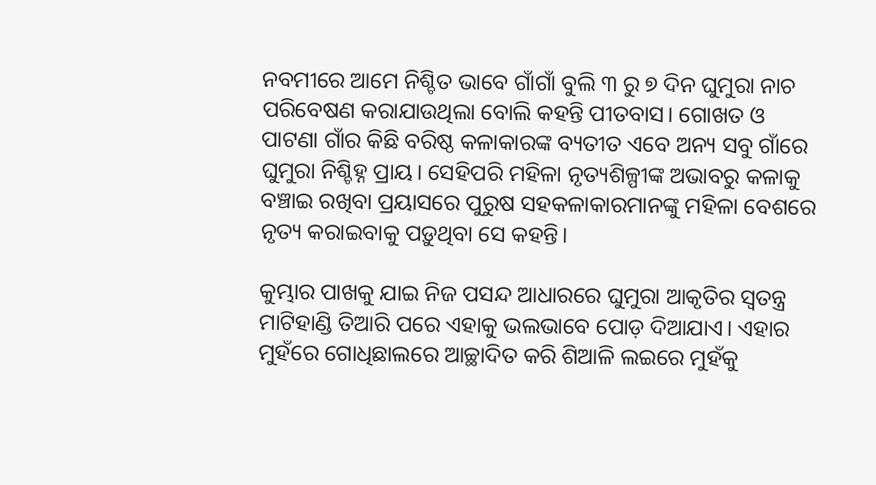ନବମୀରେ ଆମେ ନିଶ୍ଚିତ ଭାବେ ଗାଁଗାଁ ବୁଲି ୩ ରୁ ୭ ଦିନ ଘୁମୁରା ନାଚ ପରିବେଷଣ କରାଯାଉଥିଲା ବୋଲି କହନ୍ତି ପୀତବାସ। ଗୋଖତ ଓ ପାଟଣା ଗାଁର କିଛି ବରିଷ୍ଠ କଳାକାରଙ୍କ ବ୍ୟତୀତ ଏବେ ଅନ୍ୟ ସବୁ ଗାଁରେ ଘୁମୁରା ନିଶ୍ଚିହ୍ନ ପ୍ରାୟ। ସେହିପରି ମହିଳା ନୃତ୍ୟଶିଳ୍ପୀଙ୍କ ଅଭାବରୁ କଳାକୁ ବଞ୍ଚାଇ ରଖିବ‌ା ପ୍ରୟାସରେ ପୁରୁଷ ସହକଳାକାରମାନଙ୍କୁ ମହିଳା ବେଶରେ ନୃତ୍ୟ କରାଇବାକୁ ପଡ଼ୁଥିବା ସେ କହନ୍ତି।

କୁମ୍ଭାର ପାଖକୁ ଯାଇ ନିଜ ପସନ୍ଦ ଆଧାରରେ ଘୁମୁରା ଆକୃତିର ସ୍ବତନ୍ତ୍ର ମାଟିହାଣ୍ଡି ତିଆରି ପରେ ଏହାକୁ ଭଲଭା‌ବେ ପୋଡ଼ ଦିଆଯାଏ। ଏହାର ମୁହଁରେ ଗୋଧିଛାଲରେ ଆଚ୍ଛାଦିତ କରି ଶିଆଳି ଲଇରେ ମୁହଁକୁ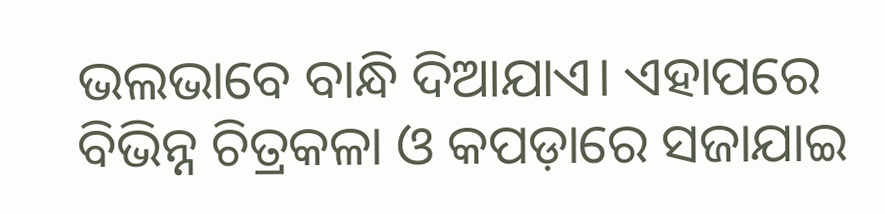ଭଲଭାବେ ବାନ୍ଧି ଦିଆଯାଏ। ଏହାପରେ ବିଭିନ୍ନ ଚିତ୍ରକଳା ଓ କପଡ଼ାରେ ସଜାଯାଇ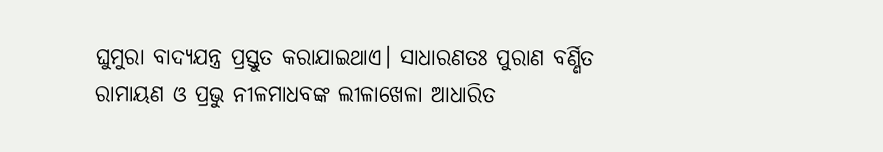ଘୁମୁରା ବାଦ୍ୟଯନ୍ତ୍ର ପ୍ରସ୍ତୁତ କରାଯାଇଥାଏ। ସାଧାରଣତଃ ପୁରାଣ ବର୍ଣ୍ଣିତ ରାମାୟଣ ଓ ପ୍ରଭୁ ନୀଳମାଧବଙ୍କ ଲୀଳାଖେଳା ଆଧାରିତ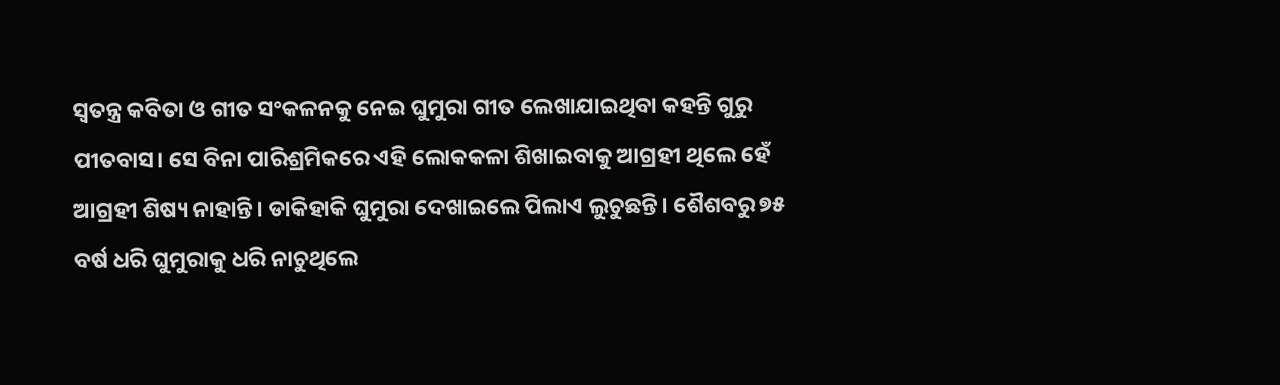ସ୍ବତନ୍ତ୍ର କବିତା ଓ ଗୀତ ସଂକଳନକୁ ନେଇ ଘୁମୁରା ଗୀତ ଲେଖାଯାଇଥିବା କହନ୍ତି ଗୁରୁ ପୀତବାସ। ସେ ବିନା ପାରିଶ୍ରମିକରେ ଏହି ଲୋକକଳା ଶିଖାଇବାକୁ ଆଗ୍ରହୀ ଥିଲେ ହେଁ ଆଗ୍ରହୀ ଶିଷ୍ୟ ନାହାନ୍ତି। ଡାକିହାକି ଘୁମୁରା ଦେଖାଇଲେ ପିଲାଏ ଲୁଚୁଛନ୍ତି। ଶୈଶବରୁ ୭୫ ବର୍ଷ ଧରି ଘୁମୁରାକୁ ଧରି ନାଚୁଥିଲେ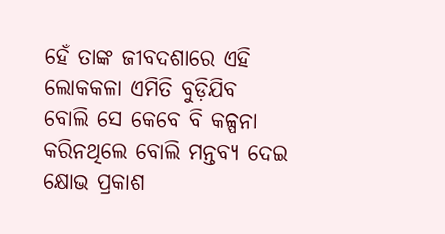ହେଁ ତାଙ୍କ ଜୀବଦଶାରେ ଏହି ଲୋକକଳା ଏମିତି ବୁଡ଼ିଯିବ ବୋଲି ‌ସେ କେବେ ବି କଳ୍ପନା କରିନଥିଲେ ବୋଲି ମନ୍ତବ୍ୟ ଦେଇ କ୍ଷୋଭ ପ୍ରକାଶ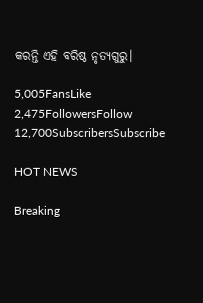କରନ୍ତି ଏହି ବରିଷ୍ଠ ନୃତ୍ୟଗୁରୁ।

5,005FansLike
2,475FollowersFollow
12,700SubscribersSubscribe

HOT NEWS

Breaking